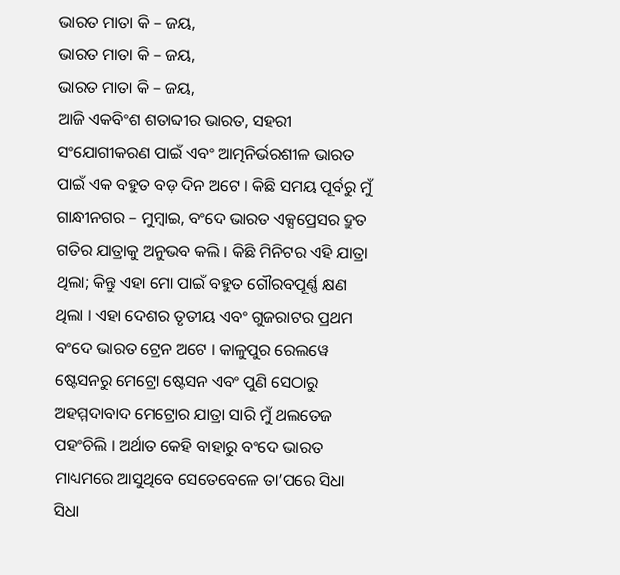ଭାରତ ମାତା କି – ଜୟ,
ଭାରତ ମାତା କି – ଜୟ,
ଭାରତ ମାତା କି – ଜୟ,
ଆଜି ଏକବିଂଶ ଶତାବ୍ଦୀର ଭାରତ, ସହରୀ ସଂଯୋଗୀକରଣ ପାଇଁ ଏବଂ ଆତ୍ମନିର୍ଭରଶୀଳ ଭାରତ ପାଇଁ ଏକ ବହୁତ ବଡ଼ ଦିନ ଅଟେ । କିଛି ସମୟ ପୂର୍ବରୁ ମୁଁ ଗାନ୍ଧୀନଗର – ମୁମ୍ବାଇ, ବଂଦେ ଭାରତ ଏକ୍ସପ୍ରେସର ଦ୍ରୁତ ଗତିର ଯାତ୍ରାକୁ ଅନୁଭବ କଲି । କିଛି ମିନିଟର ଏହି ଯାତ୍ରା ଥିଲା; କିନ୍ତୁ ଏହା ମୋ ପାଇଁ ବହୁତ ଗୌରବପୂର୍ଣ୍ଣ କ୍ଷଣ ଥିଲା । ଏହା ଦେଶର ତୃତୀୟ ଏବଂ ଗୁଜରାଟର ପ୍ରଥମ ବଂଦେ ଭାରତ ଟ୍ରେନ ଅଟେ । କାଳୁପୁର ରେଲୱେ ଷ୍ଟେସନରୁ ମେଟ୍ରୋ ଷ୍ଟେସନ ଏବଂ ପୁଣି ସେଠାରୁ ଅହମ୍ମଦାବାଦ ମେଟ୍ରୋର ଯାତ୍ରା ସାରି ମୁଁ ଥଲତେଜ ପହଂଚିଲି । ଅର୍ଥାତ କେହି ବାହାରୁ ବଂଦେ ଭାରତ ମାଧ୍ୟମରେ ଆସୁଥିବେ ସେତେବେଳେ ତା’ପରେ ସିଧା ସିଧା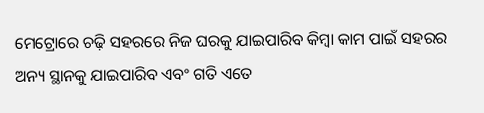ମେଟ୍ରୋରେ ଚଢ଼ି ସହରରେ ନିଜ ଘରକୁ ଯାଇପାରିବ କିମ୍ବା କାମ ପାଇଁ ସହରର ଅନ୍ୟ ସ୍ଥାନକୁ ଯାଇପାରିବ ଏବଂ ଗତି ଏତେ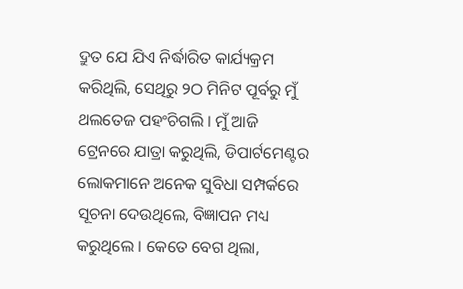ଦ୍ରୁତ ଯେ ଯିଏ ନିର୍ଦ୍ଧାରିତ କାର୍ଯ୍ୟକ୍ରମ କରିଥିଲି, ସେଥିରୁ ୨ଠ ମିନିଟ ପୂର୍ବରୁ ମୁଁ ଥଲତେଜ ପହଂଚିଗଲି । ମୁଁ ଆଜି ଟ୍ରେନରେ ଯାତ୍ରା କରୁଥିଲି, ଡିପାର୍ଟମେଣ୍ଟର ଲୋକମାନେ ଅନେକ ସୁବିଧା ସମ୍ପର୍କରେ ସୂଚନା ଦେଉଥିଲେ, ବିଜ୍ଞାପନ ମଧ୍ୟ କରୁଥିଲେ । କେତେ ବେଗ ଥିଲା,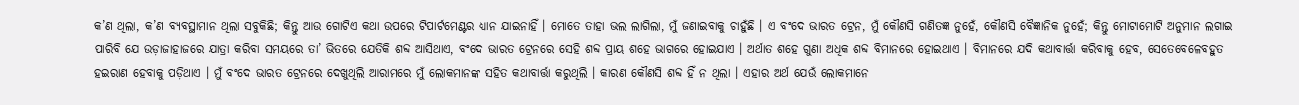କ’ଣ ଥିଲା, କ’ଣ ବ୍ୟବସ୍ଥାମାନ ଥିଲା ସବୁକିଛି; କିନ୍ତୁ ଆଉ ଗୋଟିଏ କଥା ଉପରେ ଟିପାର୍ଟମେଣ୍ଟର ଧ୍ୟାନ ଯାଇନାହିଁ । ମୋତେ ତାହା ଭଲ ଲାଗିଲା, ମୁଁ ଜଣାଇବାକୁ ଚାହୁଁଛି । ଏ ବଂଦେ ଭାରତ ଟ୍ରେନ, ମୁଁ କୌଣସି ଗଣିତଜ୍ଞ ନୁହେଁ, କୌଣସି ବୈଜ୍ଞାନିକ ନୁହେଁ; କିନ୍ତୁ ମୋଟାମୋଟି ଅନୁମାନ ଲଗାଇ ପାରିବି ଯେ ଉଡ଼ାଜାହାଜରେ ଯାତ୍ରା କରିବା ସମୟରେ ତା’ ଭିତରେ ଯେତିକି ଶବ୍ଦ ଆସିଥାଏ, ବଂଦେ ଭାରତ ଟ୍ରେନରେ ସେହି ଶବ୍ଦ ପ୍ରାୟ ଶହେ ଭାଗରେ ହୋଇଯାଏ । ଅର୍ଥାତ ଶହେ ଗୁଣା ଅଧିକ ଶବ୍ଦ ବିମାନରେ ହୋଇଥାଏ । ବିମାନରେ ଯଦି କଥାବାର୍ତ୍ତା କରିବାକୁ ହେବ, ସେତେବେଳେବହୁତ ହଇରାଣ ହେବାକୁ ପଡ଼ିଥାଏ । ମୁଁ ବଂଦେ ଭାରତ ଟ୍ରେନରେ ଦେଖୁଥିଲି ଆରାମରେ ମୁଁ ଲୋକମାନଙ୍କ ସହିତ କଥାବାର୍ତ୍ତା କରୁଥିଲି । କାରଣ କୌଣସି ଶବ୍ଦ ହିଁ ନ ଥିଲା । ଏହାର ଅର୍ଥ ଯେଉଁ ଲୋକମାନେ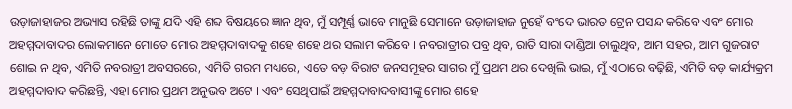ଉଡ଼ାଜାହାଜର ଅଭ୍ୟାସ ରହିଛି ତାଙ୍କୁ ଯଦି ଏହି ଶବ୍ଦ ବିଷୟରେ ଜ୍ଞାନ ଥିବ, ମୁଁ ସମ୍ପୂର୍ଣ୍ଣ ଭାବେ ମାନୁଛି ସେମାନେ ଉଡ଼ାଜାହାଜ ନୁହେଁ ବଂଦେ ଭାରତ ଟ୍ରେନ ପସନ୍ଦ କରିବେ ଏବଂ ମୋର ଅହମ୍ମଦାବାଦର ଲୋକମାନେ ମୋତେ ମୋର ଅହମ୍ମଦାବାଦକୁ ଶହେ ଶହେ ଥର ସଲାମ କରିବେ । ନବରାତ୍ରୀର ପବ୍ର ଥିବ, ରାତି ସାରା ଦାଣ୍ଡିଆ ଚାଲୁଥିବ, ଆମ ସହର, ଆମ ଗୁଜରାଟ ଶୋଇ ନ ଥିବ, ଏମିତି ନବରାତ୍ରୀ ଅବସରରେ, ଏମିତି ଗରମ ମଧ୍ୟରେ, ଏତେ ବଡ଼ ବିରାଟ ଜନସମୂହର ସାଗର ମୁଁ ପ୍ରଥମ ଥର ଦେଖିଲି ଭାଇ, ମୁଁ ଏଠାରେ ବଢ଼ିଛି, ଏମିତି ବଡ଼ କାର୍ଯ୍ୟକ୍ରମ ଅହମ୍ମଦାବାଦ କରିଛନ୍ତି, ଏହା ମୋର ପ୍ରଥମ ଅନୁଭବ ଅଟେ । ଏବଂ ସେଥିପାଇଁ ଅହମ୍ମଦାବାଦବାସୀଙ୍କୁ ମୋର ଶହେ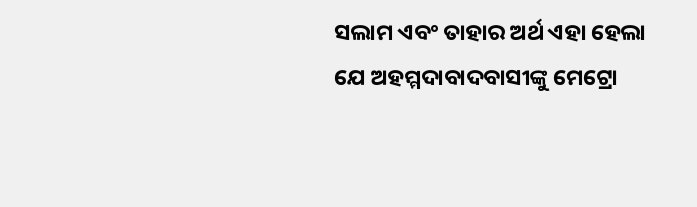ସଲାମ ଏବଂ ତାହାର ଅର୍ଥ ଏହା ହେଲା ଯେ ଅହମ୍ମଦାବାଦବାସୀଙ୍କୁ ମେଟ୍ରୋ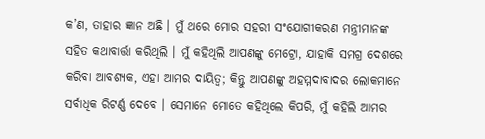କ’ଣ, ତାହାର ଜ୍ଞାନ ଅଛି । ମୁଁ ଥରେ ମୋର ସହରୀ ସଂଯୋଗୀକରଣ ମନ୍ତ୍ରୀମାନଙ୍କ ସହିତ କଥାବାର୍ତ୍ତା କରିଥିଲି । ମୁଁ କହିଥିଲି ଆପଣଙ୍କୁ ମେଟ୍ରୋ, ଯାହାକି ସମଗ୍ର ଦେଶରେ କରିବା ଆବଶ୍ୟକ, ଏହା ଆମର ଦାୟିତ୍ୱ; କିନ୍ତୁ ଆପଣଙ୍କୁ ଅହମ୍ମଦାବାଦର ଲୋକମାନେ ସର୍ବାଧିକ ରିଟର୍ଣ୍ଣ ଦେବେ । ସେମାନେ ମୋତେ କହିଥିଲେ କିପରି, ମୁଁ କହିଲି ଆମର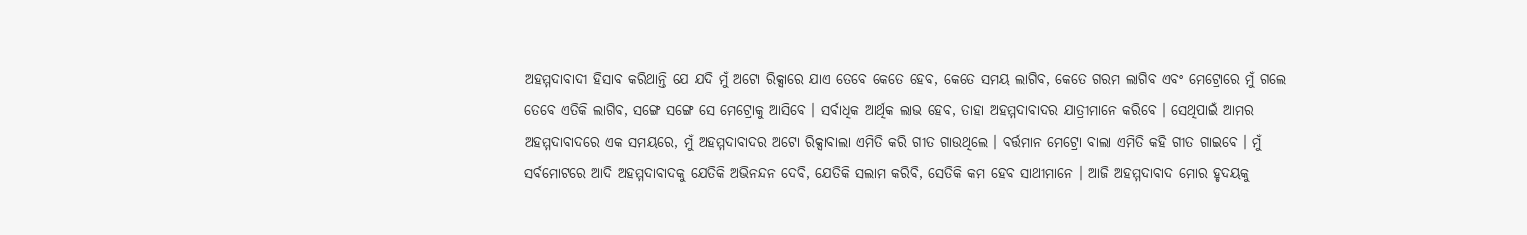ଅହମ୍ମଦାବାଦୀ ହିସାବ କରିଥାନ୍ତି ଯେ ଯଦି ମୁଁ ଅଟୋ ରିକ୍ସାରେ ଯାଏ ତେବେ କେତେ ହେବ, କେତେ ସମୟ ଲାଗିବ, କେତେ ଗରମ ଲାଗିବ ଏବଂ ମେଟ୍ରୋରେ ମୁଁ ଗଲେ ତେବେ ଏତିକି ଲାଗିବ, ସଙ୍ଗେ ସଙ୍ଗେ ସେ ମେଟ୍ରୋକୁ ଆସିବେ । ସର୍ବାଧିକ ଆର୍ଥିକ ଲାଭ ହେବ, ତାହା ଅହମ୍ମଦାବାଦର ଯାତ୍ରୀମାନେ କରିବେ । ସେଥିପାଇଁ ଆମର ଅହମ୍ମଦାବାଦରେ ଏକ ସମୟରେ, ମୁଁ ଅହମ୍ମଦାବାଦର ଅଟୋ ରିକ୍ସାବାଲା ଏମିତି କରି ଗୀତ ଗାଉଥିଲେ । ବର୍ତ୍ତମାନ ମେଟ୍ରୋ ବାଲା ଏମିତି କହି ଗୀତ ଗାଇବେ । ମୁଁ ସର୍ବମୋଟରେ ଆଦି ଅହମ୍ମଦାବାଦକୁ ଯେତିକି ଅଭିନନ୍ଦନ ଦେବି, ଯେତିକି ସଲାମ କରିବି, ସେତିକି କମ ହେବ ସାଥୀମାନେ । ଆଜି ଅହମ୍ମଦାବାଦ ମୋର ହୃଦୟକୁ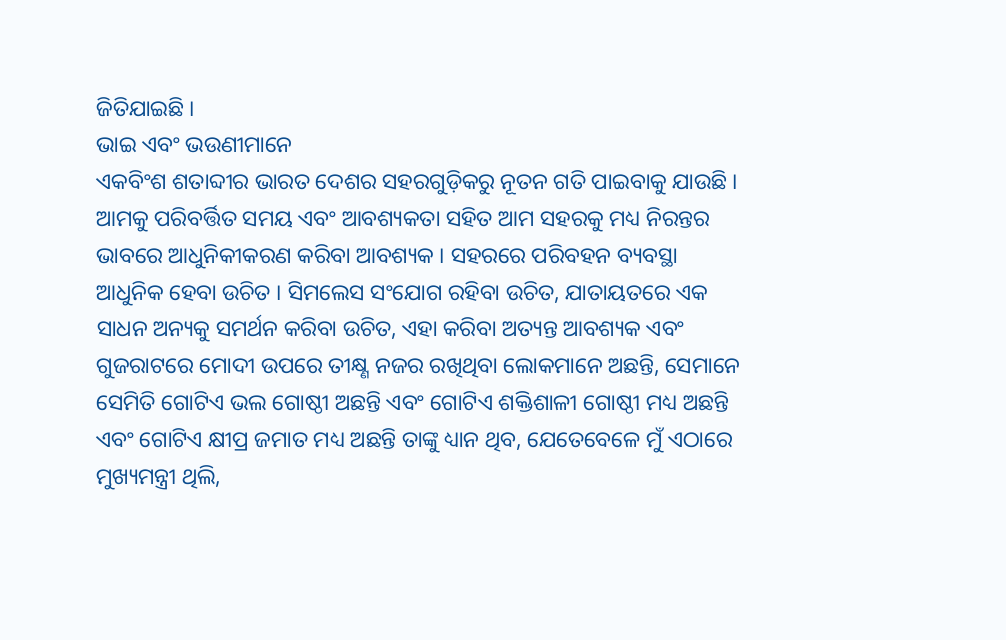ଜିତିଯାଇଛି ।
ଭାଇ ଏବଂ ଭଉଣୀମାନେ
ଏକବିଂଶ ଶତାବ୍ଦୀର ଭାରତ ଦେଶର ସହରଗୁଡ଼ିକରୁ ନୂତନ ଗତି ପାଇବାକୁ ଯାଉଛି । ଆମକୁ ପରିବର୍ତ୍ତିତ ସମୟ ଏବଂ ଆବଶ୍ୟକତା ସହିତ ଆମ ସହରକୁ ମଧ୍ୟ ନିରନ୍ତର ଭାବରେ ଆଧୁନିକୀକରଣ କରିବା ଆବଶ୍ୟକ । ସହରରେ ପରିବହନ ବ୍ୟବସ୍ଥା ଆଧୁନିକ ହେବା ଉଚିତ । ସିମଲେସ ସଂଯୋଗ ରହିବା ଉଚିତ, ଯାତାୟତରେ ଏକ ସାଧନ ଅନ୍ୟକୁ ସମର୍ଥନ କରିବା ଉଚିତ, ଏହା କରିବା ଅତ୍ୟନ୍ତ ଆବଶ୍ୟକ ଏବଂ ଗୁଜରାଟରେ ମୋଦୀ ଉପରେ ତୀକ୍ଷ୍ଣ ନଜର ରଖିଥିବା ଲୋକମାନେ ଅଛନ୍ତି, ସେମାନେ ସେମିତି ଗୋଟିଏ ଭଲ ଗୋଷ୍ଠୀ ଅଛନ୍ତି ଏବଂ ଗୋଟିଏ ଶକ୍ତିଶାଳୀ ଗୋଷ୍ଠୀ ମଧ୍ୟ ଅଛନ୍ତି ଏବଂ ଗୋଟିଏ କ୍ଷୀପ୍ର ଜମାତ ମଧ୍ୟ ଅଛନ୍ତି ତାଙ୍କୁ ଧ୍ୟାନ ଥିବ, ଯେତେବେଳେ ମୁଁ ଏଠାରେ ମୁଖ୍ୟମନ୍ତ୍ରୀ ଥିଲି,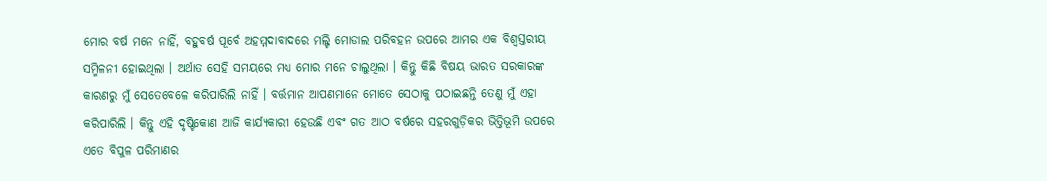ମୋର ବର୍ଷ ମନେ ନାହିଁ, ବହୁବର୍ଷ ପୂର୍ବେ ଅହମ୍ମଦାବାଦରେ ମଲ୍ଟି ମୋଡାଲ ପରିବହନ ଉପରେ ଆମର ଏକ ବିଶ୍ୱସ୍ତରୀୟ ସମ୍ମିଳନୀ ହୋଇଥିଲା । ଅର୍ଥାତ ସେହି ସମୟରେ ମଧ୍ୟ ମୋର ମନେ ଚାଲୁଥିଲା । କିନ୍ତୁ କିଛି ବିଷୟ ଭାରତ ସରକାରଙ୍କ କାରଣରୁ ମୁଁ ସେତେବେଳେ କରିପାରିଲି ନାହିଁ । ବର୍ତ୍ତମାନ ଆପଣମାନେ ମୋତେ ସେଠାକୁ ପଠାଇଛନ୍ତି ତେଣୁ ମୁଁ ଏହା କରିପାରିଲି । କିନ୍ତୁ ଏହି ଦୃଷ୍ଟିକୋଣ ଆଜି କାର୍ଯ୍ୟକାରୀ ହେଉଛି ଏବଂ ଗତ ଆଠ ବର୍ଷରେ ସହରଗୁଡ଼ିକର ଭିତ୍ତିଭୂମି ଉପରେ ଏତେ ବିପୁଳ ପରିମାଣର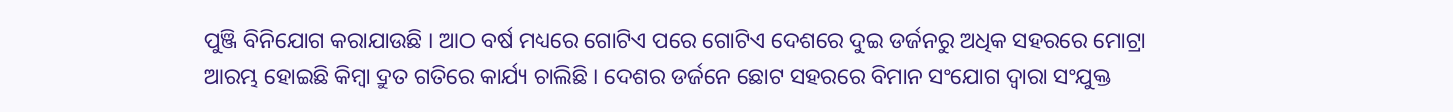ପୁଞ୍ଜି ବିନିଯୋଗ କରାଯାଉଛି । ଆଠ ବର୍ଷ ମଧ୍ୟରେ ଗୋଟିଏ ପରେ ଗୋଟିଏ ଦେଶରେ ଦୁଇ ଡର୍ଜନରୁ ଅଧିକ ସହରରେ ମୋଟ୍ରା ଆରମ୍ଭ ହୋଇଛି କିମ୍ବା ଦ୍ରୁତ ଗତିରେ କାର୍ଯ୍ୟ ଚାଲିଛି । ଦେଶର ଡର୍ଜନେ ଛୋଟ ସହରରେ ବିମାନ ସଂଯୋଗ ଦ୍ୱାରା ସଂଯୁକ୍ତ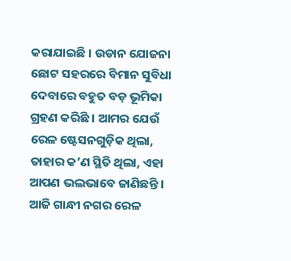କରାଯାଇଛି । ଉଡାନ ଯୋଜନା ଛୋଟ ସହରରେ ବିମାନ ସୁବିଧା ଦେବାରେ ବହୁତ ବଡ଼ ଭୂମିକା ଗ୍ରହଣ କରିଛି । ଆମର ଯେଉଁ ରେଳ ଷ୍ଟେସନଗୁଡ଼ିକ ଥିଲା, ତାହାର କ’ଣ ସ୍ଥିତି ଥିଲା, ଏହା ଆପଣ ଭଲଭାବେ ଜାଣିଛନ୍ତି । ଆଜି ଗାନ୍ଧୀ ନଗର ରେଳ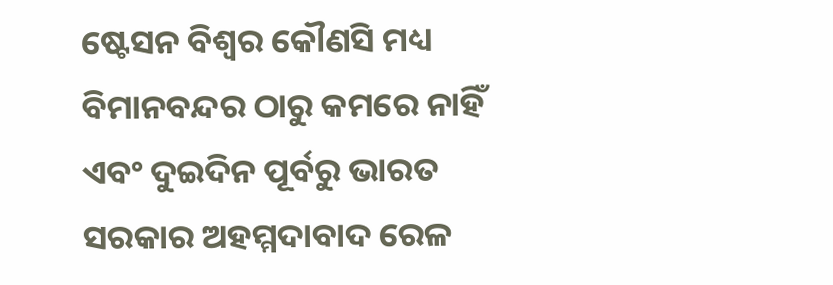ଷ୍ଟେସନ ବିଶ୍ୱର କୌଣସି ମଧ୍ୟ ବିମାନବନ୍ଦର ଠାରୁ କମରେ ନାହିଁ ଏବଂ ଦୁଇଦିନ ପୂର୍ବରୁ ଭାରତ ସରକାର ଅହମ୍ମଦାବାଦ ରେଳ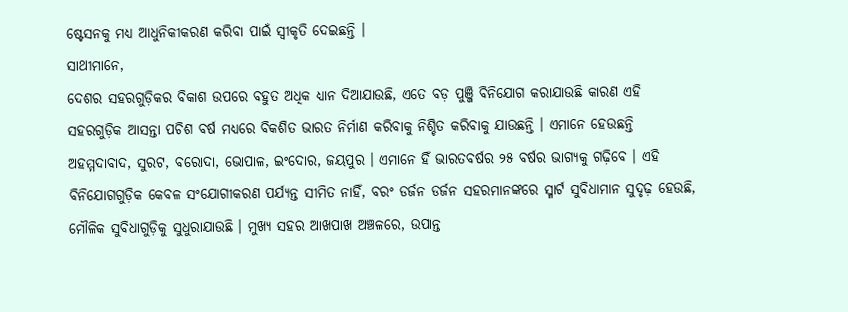ଷ୍ଟେସନକୁ ମଧ୍ୟ ଆଧୁନିକୀକରଣ କରିବା ପାଇଁ ସ୍ୱୀକୃତି ଦେଇଛନ୍ତି ।
ସାଥୀମାନେ,
ଦେଶର ସହରଗୁଡ଼ିକର ବିକାଶ ଉପରେ ବହୁତ ଅଧିକ ଧ୍ୟାନ ଦିଆଯାଉଛି, ଏତେ ବଡ଼ ପୁଞ୍ଜି ବିନିଯୋଗ କରାଯାଉଛି କାରଣ ଏହି ସହରଗୁଡ଼ିକ ଆସନ୍ତା ପଚିଶ ବର୍ଷ ମଧ୍ୟରେ ବିକଶିତ ଭାରତ ନିର୍ମାଣ କରିବାକୁ ନିଶ୍ଚିତ କରିବାକୁ ଯାଉଛନ୍ତି । ଏମାନେ ହେଉଛନ୍ତି ଅହମ୍ମଦାବାଦ, ସୁରଟ, ବରୋଦା, ଭୋପାଳ, ଇଂଦୋର, ଜୟପୁର । ଏମାନେ ହିଁ ଭାରତବର୍ଷର ୨୫ ବର୍ଷର ଭାଗ୍ୟକୁ ଗଢ଼ିବେ । ଏହି ବିନିଯୋଗଗୁଡ଼ିକ କେବଳ ସଂଯୋଗୀକରଣ ପର୍ଯ୍ୟନ୍ତ ସୀମିତ ନାହିଁ, ବରଂ ଡର୍ଜନ ଡର୍ଜନ ସହରମାନଙ୍କରେ ସ୍ମାର୍ଟ ସୁବିଧାମାନ ସୁଦୃଢ଼ ହେଉଛି, ମୌଳିକ ସୁବିଧାଗୁଡ଼ିକୁ ସୁଧୁରାଯାଉଛି । ମୁଖ୍ୟ ସହର ଆଖପାଖ ଅଞ୍ଚଳରେ, ଉପାନ୍ତ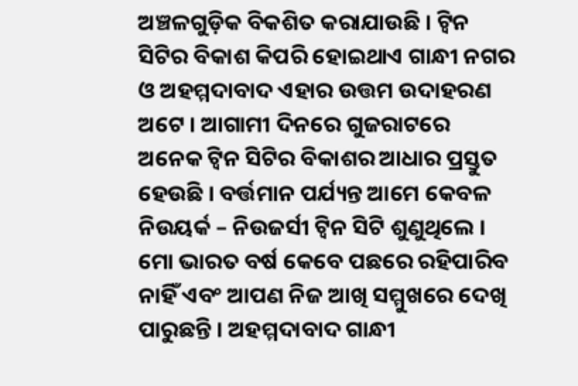ଅଞ୍ଚଳଗୁଡ଼ିକ ବିକଶିତ କରାଯାଉଛି । ଟ୍ୱିନ ସିଟିର ବିକାଶ କିପରି ହୋଇଥାଏ ଗାନ୍ଧୀ ନଗର ଓ ଅହମ୍ମଦାବାଦ ଏହାର ଉତ୍ତମ ଉଦାହରଣ ଅଟେ । ଆଗାମୀ ଦିନରେ ଗୁଜରାଟରେ ଅନେକ ଟ୍ୱିନ ସିଟିର ବିକାଶର ଆଧାର ପ୍ରସ୍ତୁତ ହେଉଛି । ବର୍ତ୍ତମାନ ପର୍ଯ୍ୟନ୍ତ ଆମେ କେବଳ ନିଉୟର୍କ – ନିଉଜର୍ସୀ ଟ୍ୱିନ ସିଟି ଶୁଣୁଥିଲେ । ମୋ ଭାରତ ବର୍ଷ କେବେ ପଛରେ ରହିପାରିବ ନାହିଁ ଏବଂ ଆପଣ ନିଜ ଆଖି ସମ୍ମୁଖରେ ଦେଖି ପାରୁଛନ୍ତି । ଅହମ୍ମଦାବାଦ ଗାନ୍ଧୀ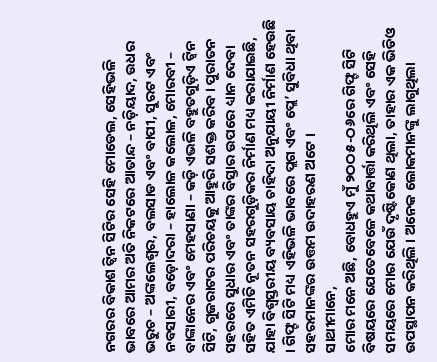ନଗରର ବିକାଶ ଟ୍ୱିନ ସିଟିର ସେହି ମୋଡେଲ, ସେହିଭଳି ଭାବରେ ଆମର ଅତି ନିକଟରେ ଆତାନ୍ଦ – ନଡ଼ିୟାଦ, ଉଧର ଭରୁଚ – ଅଙ୍କଲେଶ୍ୱର, ବଲସାଡ ଏବଂ ବାପୀ, ସୁରଟ ଏବଂ ନବସାରୀ, ବଡ଼ୋଦରା – ହାଲୋଳ କଲୋଳ, ମୋରବୀ – ବାଙ୍କାନେର ଏବଂ ମେହସାଣା – କଡ଼ି ଏଭଳି ବହୁତଗୁଡ଼ିଏ ଟ୍ୱିନ ସିଟି, ଗୁଜରାଟର ପରିଚୟକୁ ଆହୁରି ସଶକ୍ତ କରିବ । ପୁରାତନ ସହରରେ ସୁଧାର ଏବଂ ତାଙ୍କର ବିସ୍ତାର ଉପରେ ଧ୍ୟାନ ଦେବା ସହିତ ଏମିତି ନୂତନ ସହରଗୁଡ଼ିକର ନିର୍ମାଣ ମଧ୍ୟ କରାଯାଇଛି, ଯାହା ବିଶ୍ୱସ୍ତରୀୟ ବ୍ୟବସାୟ ଚାହିଦା ଅନୁଯାୟୀ ନିର୍ମାଣ ହେଉଛି । ଗିଫ୍ଟ ସିଟି ମଧ୍ୟ ଏହିଭଳି ଭାବରେ ପ୍ଲଗ ଏବଂ ପ୍ଲେ’ ସୁବିଧା ଥିବା ସହରମାନଙ୍କର ଉତ୍ତମ ଉଦାହରଣ ଅଟେ ।
ସାଥୀମାନେ,
ମୋର ମନେ ଅଛି, ବୋଧହୁଏ ମୁଁ ୨ଠଠ୫-ଠ୬ରେ ଗିଫ୍ଟ ସିଟି ବିଷୟରେ ଯେତେବେଳେ କଥାବାର୍ତ୍ତା କରିଥିଲି ଏବଂ ସେହି ସମୟରେ ମୋର ଯେଉଁ ଦୃଷ୍ଟିକୋଣ ଥିଲା, ତାହାର ଏକ ଭିଡିଓ ଉପସ୍ଥାପନ କରିଥିଲି । ଅନେକ ଲୋକମାନଙ୍କୁ ଲାଗୁଥିଲା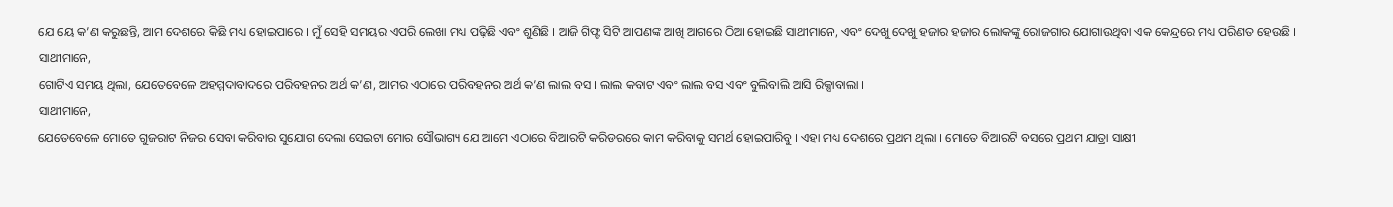ଯେ ୟେ କ’ଣ କରୁଛନ୍ତି, ଆମ ଦେଶରେ କିଛି ମଧ୍ୟ ହୋଇପାରେ । ମୁଁ ସେହି ସମୟର ଏପରି ଲେଖା ମଧ୍ୟ ପଢ଼ିଛି ଏବଂ ଶୁଣିଛି । ଆଜି ଗିଫ୍ଟ ସିଟି ଆପଣଙ୍କ ଆଖି ଆଗରେ ଠିଆ ହୋଇଛି ସାଥୀମାନେ, ଏବଂ ଦେଖୁ ଦେଖୁ ହଜାର ହଜାର ଲୋକଙ୍କୁ ରୋଜଗାର ଯୋଗାଉଥିବା ଏକ କେନ୍ଦ୍ରରେ ମଧ୍ୟ ପରିଣତ ହେଉଛି ।
ସାଥୀମାନେ,
ଗୋଟିଏ ସମୟ ଥିଲା, ଯେତେବେଳେ ଅହମ୍ମଦାବାଦରେ ପରିବହନର ଅର୍ଥ କ’ଣ, ଆମର ଏଠାରେ ପରିବହନର ଅର୍ଥ କ’ଣ ଲାଲ ବସ । ଲାଲ କବାଟ ଏବଂ ଲାଲ ବସ ଏବଂ ବୁଲିବାଲି ଆସି ରିକ୍ସାବାଲା ।
ସାଥୀମାନେ,
ଯେତେବେଳେ ମୋତେ ଗୁଜରାଟ ନିଜର ସେବା କରିବାର ସୁଯୋଗ ଦେଲା ସେଇଟା ମୋର ସୌଭାଗ୍ୟ ଯେ ଆମେ ଏଠାରେ ବିଆରଟି କରିଡରରେ କାମ କରିବାକୁ ସମର୍ଥ ହୋଇପାରିବୁ । ଏହା ମଧ୍ୟ ଦେଶରେ ପ୍ରଥମ ଥିଲା । ମୋତେ ବିଆରଟି ବସରେ ପ୍ରଥମ ଯାତ୍ରା ସାକ୍ଷୀ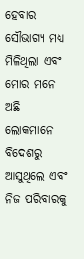ହେବାର ସୌଭାଗ୍ୟ ମଧ୍ୟ ମିଳିଥିଲା ଏବଂ ମୋର ମନେ ଅଛି ଲୋକମାନେ ବିଦେଶରୁ ଆସୁଥିଲେ ଏବଂ ନିଜ ପରିବାରକୁ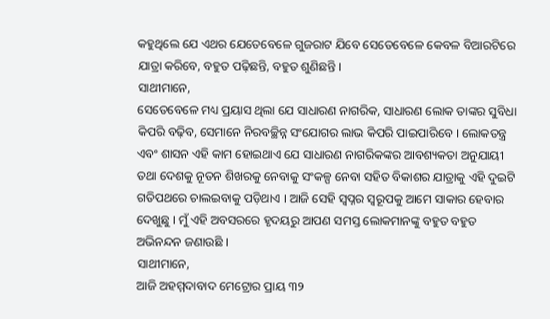କହୁଥିଲେ ଯେ ଏଥର ଯେତେବେଳେ ଗୁଜରାଟ ଯିବେ ସେତେବେଳେ କେବଳ ବିଆରଟିରେ ଯାତ୍ରା କରିବେ, ବହୁତ ପଢ଼ିଛନ୍ତି, ବହୁତ ଶୁଣିଛନ୍ତି ।
ସାଥୀମାନେ,
ସେତେବେଳେ ମଧ୍ୟ ପ୍ରୟାସ ଥିଲା ଯେ ସାଧାରଣ ନାଗରିକ, ସାଧାରଣ ଲୋକ ତାଙ୍କର ସୁବିଧା କିପରି ବଢ଼ିବ, ସେମାନେ ନିରବଚ୍ଛିନ୍ନ ସଂଯୋଗର ଲାଭ କିପରି ପାଇପାରିବେ । ଲୋକତନ୍ତ୍ର ଏବଂ ଶାସନ ଏହି କାମ ହୋଇଥାଏ ଯେ ସାଧାରଣ ନାଗରିକଙ୍କର ଆବଶ୍ୟକତା ଅନୁଯାୟୀ ତଥା ଦେଶକୁ ନୂତନ ଶିଖରକୁ ନେବାକୁ ସଂକଳ୍ପ ନେବା ସହିତ ବିକାଶର ଯାତ୍ରାକୁ ଏହି ଦୁଇଟି ଗତିପଥରେ ଚାଲଇବାକୁ ପଡ଼ିଥାଏ । ଆଜି ସେହି ସ୍ୱପ୍ନର ସ୍ୱରୂପକୁ ଆମେ ସାକାର ହେବାର ଦେଖୁଛୁ । ମୁଁ ଏହି ଅବସରରେ ହୃଦୟରୁ ଆପଣ ସମସ୍ତ ଲୋକମାନଙ୍କୁ ବହୁତ ବହୁତ ଅଭିନନ୍ଦନ ଜଣାଉଛି ।
ସାଥୀମାନେ,
ଆଜି ଅହମ୍ମଦାବାଦ ମେଟ୍ରୋର ପ୍ରାୟ ୩୨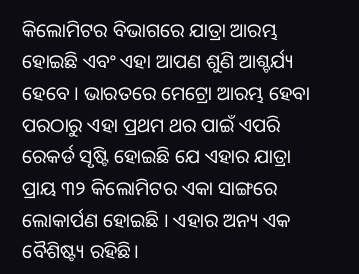କିଲୋମିଟର ବିଭାଗରେ ଯାତ୍ରା ଆରମ୍ଭ ହୋଇଛି ଏବଂ ଏହା ଆପଣ ଶୁଣି ଆଶ୍ଚର୍ଯ୍ୟ ହେବେ । ଭାରତରେ ମେଟ୍ରୋ ଆରମ୍ଭ ହେବା ପରଠାରୁ ଏହା ପ୍ରଥମ ଥର ପାଇଁ ଏପରି ରେକର୍ଡ ସୃଷ୍ଟି ହୋଇଛି ଯେ ଏହାର ଯାତ୍ରା ପ୍ରାୟ ୩୨ କିଲୋମିଟର ଏକା ସାଙ୍ଗରେ ଲୋକାର୍ପଣ ହୋଇଛି । ଏହାର ଅନ୍ୟ ଏକ ବୈଶିଷ୍ଟ୍ୟ ରହିଛି।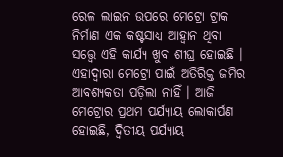ରେଳ ଲାଇନ ଉପରେ ମେଟ୍ରୋ ଟ୍ରାକ ନିର୍ମାଣ ଏକ କଷ୍ଟସାଧ୍ୟ ଆହ୍ୱାନ ଥିବା ସତ୍ତ୍ୱେ ଏହି କାର୍ଯ୍ୟ ଖୁବ ଶୀଘ୍ର ହୋଇଛି । ଏହାଦ୍ୱାରା ମେଟ୍ରୋ ପାଇଁ ଅତିରିକ୍ତ ଜମିର ଆବଶ୍ୟକତା ପଡ଼ିଲା ନାହିଁ । ଆଜି ମେଟ୍ରୋର ପ୍ରଥମ ପର୍ଯ୍ୟାୟ ଲୋକାର୍ପଣ ହୋଇଛି, ଦ୍ୱିତୀୟ ପର୍ଯ୍ୟାୟ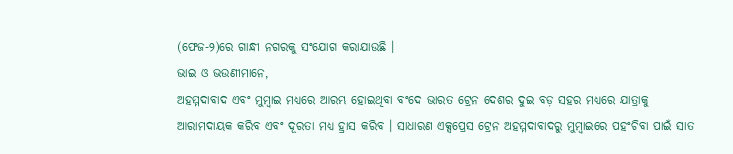(ଫେଜ-୨)ରେ ଗାନ୍ଧୀ ନଗରକୁ ସଂଯୋଗ କରାଯାଉଛି ।
ଭାଇ ଓ ଭଉଣୀମାନେ,
ଅହମ୍ମଦାବାଦ ଏବଂ ମୁମ୍ବାଇ ମଧ୍ୟରେ ଆରମ୍ଭ ହୋଇଥିବା ବଂଦେ ଭାରତ ଟ୍ରେନ ଦେଶର ଦୁଇ ବଡ଼ ସହର ମଧ୍ୟରେ ଯାତ୍ରାକୁ ଆରାମଦାୟକ କରିବ ଏବଂ ଦୂରତା ମଧ୍ୟ ହ୍ରାସ କରିବ । ସାଧାରଣ ଏକ୍ସପ୍ରେସ ଟ୍ରେନ ଅହମ୍ମଦାବାଦରୁ ମୁମ୍ବାଇରେ ପହଂଚିବା ପାଇଁ ସାତ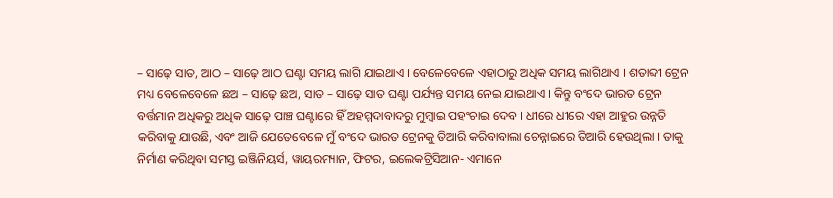– ସାଢ଼େ ସାତ, ଆଠ – ସାଢ଼େ ଆଠ ଘଣ୍ଟା ସମୟ ଲାଗି ଯାଇଥାଏ । ବେଳେବେଳେ ଏହାଠାରୁ ଅଧିକ ସମୟ ଲାଗିଥାଏ । ଶତାବ୍ଦୀ ଟ୍ରେନ ମଧ୍ୟ ବେଳେବେଳେ ଛଅ – ସାଢ଼େ ଛଅ, ସାତ – ସାଢ଼େ ସାତ ଘଣ୍ଟା ପର୍ଯ୍ୟନ୍ତ ସମୟ ନେଇ ଯାଇଥାଏ । କିନ୍ତୁ ବଂଦେ ଭାରତ ଟ୍ରେନ ବର୍ତ୍ତମାନ ଅଧିକରୁ ଅଧିକ ସାଢ଼େ ପାଞ୍ଚ ଘଣ୍ଟାରେ ହିଁ ଅହମ୍ମଦାବାଦରୁ ମୁମ୍ବାଇ ପହଂଚାଇ ଦେବ । ଧୀରେ ଧୀରେ ଏହା ଆହୁର ଉନ୍ନତି କରିବାକୁ ଯାଉଛି, ଏବଂ ଆଜି ଯେତେବେଳେ ମୁଁ ବଂଦେ ଭାରତ ଟ୍ରେନକୁ ତିଆରି କରିବାବାଲା ଚେନ୍ନାଇରେ ତିଆରି ହେଉଥିଲା । ତାକୁ ନିର୍ମାଣ କରିଥିବା ସମସ୍ତ ଇଞ୍ଜିନିୟର୍ସ, ୱାୟରମ୍ୟାନ, ଫିଟର, ଇଲେକଟ୍ରିସିଆନ- ଏମାନେ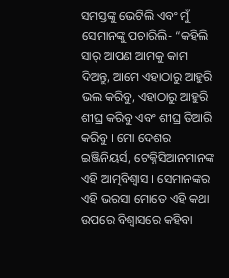ସମସ୍ତଙ୍କୁ ଭେଟିଲି ଏବଂ ମୁଁ ସେମାନଙ୍କୁ ପଚାରିଲି- “କହିଲି ସାର୍ ଆପଣ ଆମକୁ କାମ ଦିଅନ୍ତୁ, ଆମେ ଏହାଠାରୁ ଆହୁରି ଭଲ କରିବୁ, ଏହାଠାରୁ ଆହୁରି ଶୀଘ୍ର କରିବୁ ଏବଂ ଶୀଘ୍ର ତିଆରି କରିବୁ । ମୋ ଦେଶର ଇଞ୍ଜିନିୟର୍ସ, ଟେକ୍ନିସିଆନମାନଙ୍କ ଏହି ଆତ୍ମବିଶ୍ୱାସ । ସେମାନଙ୍କର ଏହି ଭରସା ମୋତେ ଏହି କଥା ଉପରେ ବିଶ୍ୱାସରେ କହିବା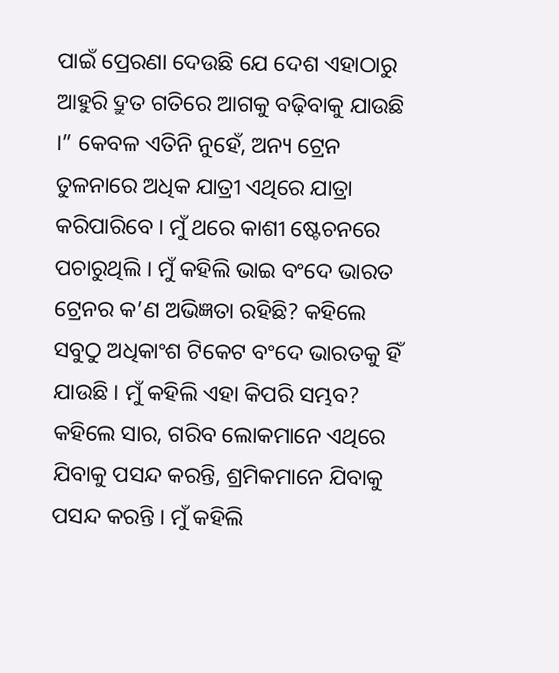ପାଇଁ ପ୍ରେରଣା ଦେଉଛି ଯେ ଦେଶ ଏହାଠାରୁ ଆହୁରି ଦ୍ରୁତ ଗତିରେ ଆଗକୁ ବଢ଼ିବାକୁ ଯାଉଛି ।” କେବଳ ଏତିନି ନୁହେଁ, ଅନ୍ୟ ଟ୍ରେନ ତୁଳନାରେ ଅଧିକ ଯାତ୍ରୀ ଏଥିରେ ଯାତ୍ରା କରିପାରିବେ । ମୁଁ ଥରେ କାଶୀ ଷ୍ଟେଚନରେ ପଚାରୁଥିଲି । ମୁଁ କହିଲି ଭାଇ ବଂଦେ ଭାରତ ଟ୍ରେନର କ’ଣ ଅଭିଜ୍ଞତା ରହିଛି? କହିଲେ ସବୁଠୁ ଅଧିକାଂଶ ଟିକେଟ ବଂଦେ ଭାରତକୁ ହିଁ ଯାଉଛି । ମୁଁ କହିଲି ଏହା କିପରି ସମ୍ଭବ? କହିଲେ ସାର, ଗରିବ ଲୋକମାନେ ଏଥିରେ ଯିବାକୁ ପସନ୍ଦ କରନ୍ତି, ଶ୍ରମିକମାନେ ଯିବାକୁ ପସନ୍ଦ କରନ୍ତି । ମୁଁ କହିଲି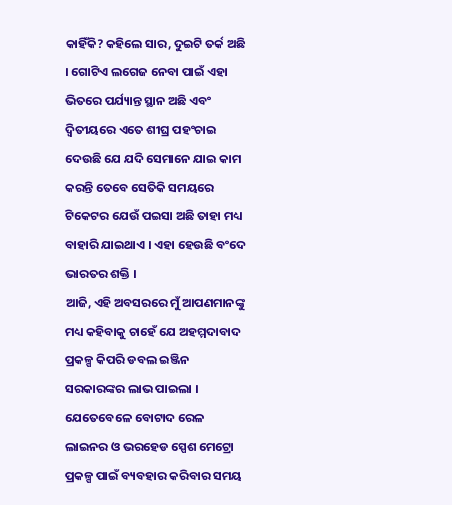କାହିଁକି? କହିଲେ ସାର, ଦୁଇଟି ତର୍କ ଅଛି । ଗୋଟିଏ ଲଗେଜ ନେବା ପାଇଁ ଏହା ଭିତରେ ପର୍ଯ୍ୟାନ୍ତ ସ୍ଥାନ ଅଛି ଏବଂ ଦ୍ୱିତୀୟରେ ଏତେ ଶୀଘ୍ର ପହଂଚାଇ ଦେଉଛି ଯେ ଯଦି ସେମାନେ ଯାଇ କାମ କରନ୍ତି ତେବେ ସେତିକି ସମୟରେ ଟିକେଟର ଯେଉଁ ପଇସା ଅଛି ତାହା ମଧ୍ୟ ବାହାରି ଯାଇଥାଏ । ଏହା ହେଉଛି ବଂଦେ ଭାରତର ଶକ୍ତି ।
ଆଜି, ଏହି ଅବସରରେ ମୁଁ ଆପଣମାନଙ୍କୁ ମଧ୍ୟ କହିବାକୁ ଚାହେଁ ଯେ ଅହମ୍ମଦାବାଦ ପ୍ରକଳ୍ପ କିପରି ଡବଲ ଇଞ୍ଜିନ ସରକାରଙ୍କର ଲାଭ ପାଇଲା । ଯେତେବେଳେ ବୋଟାଦ ରେଳ ଲାଇନର ଓ ଭରହେଡ ସ୍ପେଶ ମେଟ୍ରୋ ପ୍ରକଳ୍ପ ପାଇଁ ବ୍ୟବହାର କରିବାର ସମୟ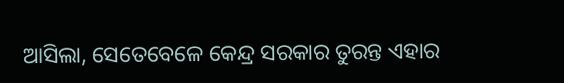ଆସିଲା, ସେତେବେଳେ କେନ୍ଦ୍ର ସରକାର ତୁରନ୍ତ ଏହାର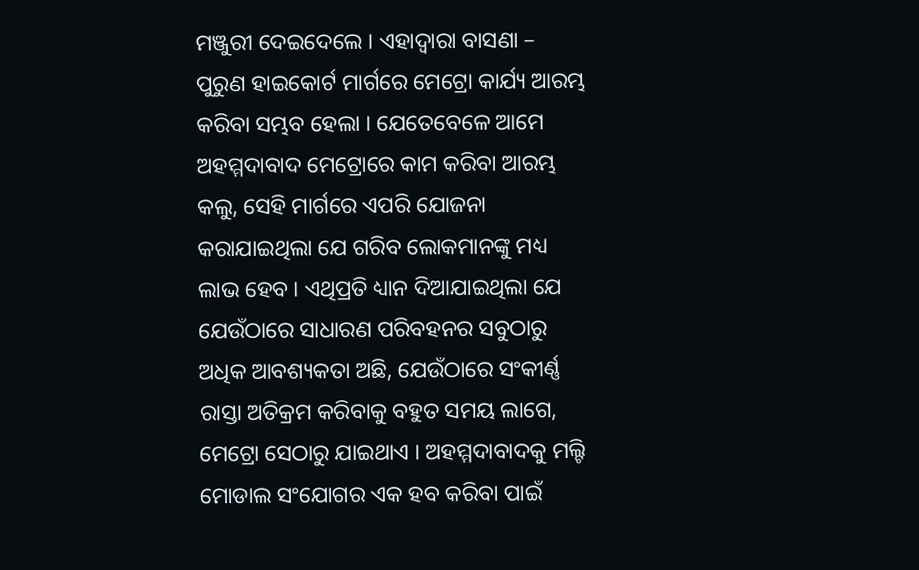ମଞ୍ଜୁରୀ ଦେଇଦେଲେ । ଏହାଦ୍ୱାରା ବାସଣା – ପୁରୁଣ ହାଇକୋର୍ଟ ମାର୍ଗରେ ମେଟ୍ରୋ କାର୍ଯ୍ୟ ଆରମ୍ଭ କରିବା ସମ୍ଭବ ହେଲା । ଯେତେବେଳେ ଆମେ ଅହମ୍ମଦାବାଦ ମେଟ୍ରୋରେ କାମ କରିବା ଆରମ୍ଭ କଲୁ, ସେହି ମାର୍ଗରେ ଏପରି ଯୋଜନା କରାଯାଇଥିଲା ଯେ ଗରିବ ଲୋକମାନଙ୍କୁ ମଧ୍ୟ ଲାଭ ହେବ । ଏଥିପ୍ରତି ଧ୍ୟାନ ଦିଆଯାଇଥିଲା ଯେ ଯେଉଁଠାରେ ସାଧାରଣ ପରିବହନର ସବୁଠାରୁ ଅଧିକ ଆବଶ୍ୟକତା ଅଛି, ଯେଉଁଠାରେ ସଂକୀର୍ଣ୍ଣ ରାସ୍ତା ଅତିକ୍ରମ କରିବାକୁ ବହୁତ ସମୟ ଲାଗେ, ମେଟ୍ରୋ ସେଠାରୁ ଯାଇଥାଏ । ଅହମ୍ମଦାବାଦକୁ ମଲ୍ଟି ମୋଡାଲ ସଂଯୋଗର ଏକ ହବ କରିବା ପାଇଁ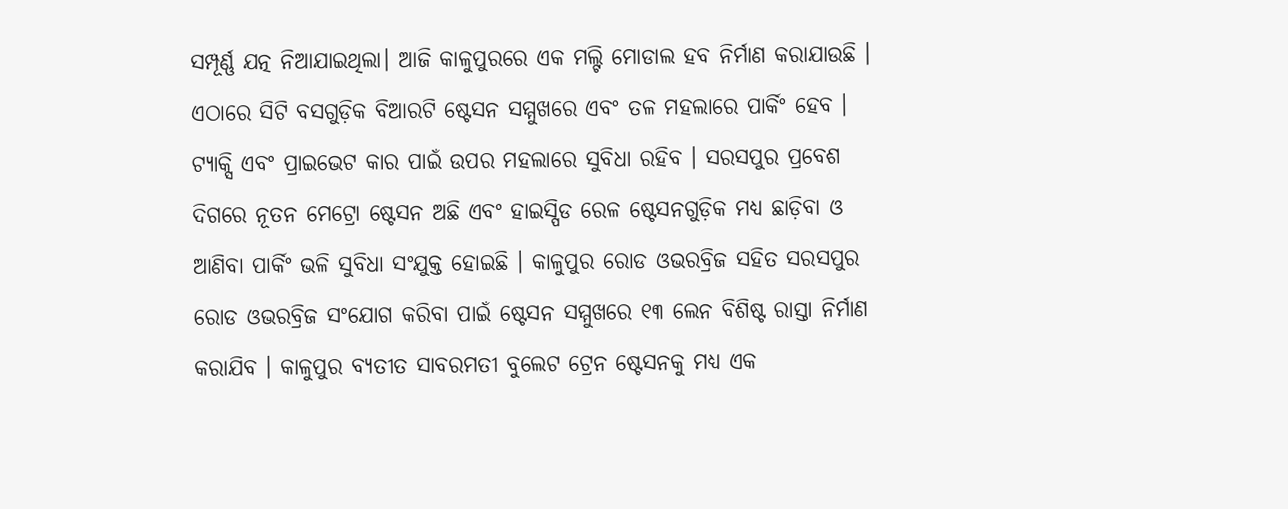ସମ୍ପୂର୍ଣ୍ଣ ଯତ୍ନ ନିଆଯାଇଥିଲା। ଆଜି କାଳୁପୁରରେ ଏକ ମଲ୍ଟି ମୋଡାଲ ହବ ନିର୍ମାଣ କରାଯାଉଛି । ଏଠାରେ ସିଟି ବସଗୁଡ଼ିକ ବିଆରଟି ଷ୍ଟେସନ ସମ୍ମୁଖରେ ଏବଂ ତଳ ମହଲାରେ ପାର୍କିଂ ହେବ ।
ଟ୍ୟାକ୍ସି ଏବଂ ପ୍ରାଇଭେଟ କାର ପାଇଁ ଉପର ମହଲାରେ ସୁବିଧା ରହିବ । ସରସପୁର ପ୍ରବେଶ ଦିଗରେ ନୂତନ ମେଟ୍ରୋ ଷ୍ଟେସନ ଅଛି ଏବଂ ହାଇସ୍ପିଡ ରେଳ ଷ୍ଟେସନଗୁଡ଼ିକ ମଧ୍ୟ ଛାଡ଼ିବା ଓ ଆଣିବା ପାର୍କିଂ ଭଳି ସୁବିଧା ସଂଯୁକ୍ତ ହୋଇଛି । କାଳୁପୁର ରୋଡ ଓଭରବ୍ରିଜ ସହିତ ସରସପୁର ରୋଡ ଓଭରବ୍ରିଜ ସଂଯୋଗ କରିବା ପାଇଁ ଷ୍ଟେସନ ସମ୍ମୁଖରେ ୧୩ ଲେନ ବିଶିଷ୍ଟ ରାସ୍ତା ନିର୍ମାଣ କରାଯିବ । କାଳୁପୁର ବ୍ୟତୀତ ସାବରମତୀ ବୁଲେଟ ଟ୍ରେନ ଷ୍ଟେସନକୁ ମଧ୍ୟ ଏକ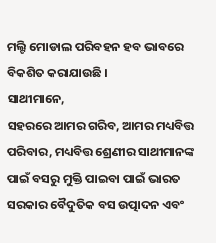ମଲ୍ଟି ମୋଡାଲ ପରିବହନ ହବ ଭାବରେ ବିକଶିତ କରାଯାଉଛି ।
ସାଥୀମାନେ,
ସହରରେ ଆମର ଗରିବ, ଆମର ମଧ୍ୟବିତ୍ତ ପରିବାର, ମଧ୍ୟବିତ୍ତ ଶ୍ରେଣୀର ସାଥୀମାନଙ୍କ ପାଇଁ ବସରୁ ମୁକ୍ତି ପାଇବା ପାଇଁ ଭାରତ ସରକାର ବୈଦୁତିକ ବସ ଉତ୍ପାଦନ ଏବଂ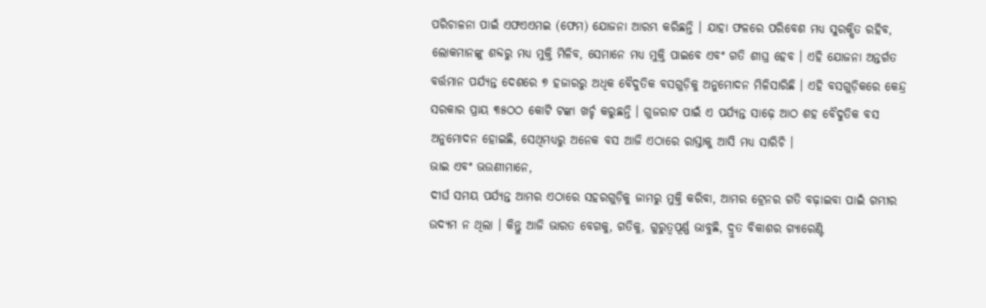ପରିଚାଳନା ପାଇଁ ଏଫଏଏମଇ (ଫେମ) ଯୋଜନା ଆରମ୍ଭ କରିଛନ୍ତି । ଯାହା ଫଳରେ ପରିବେଶ ମଧ୍ୟ ସୁରକ୍ଷିତ ରହିବ, ଲୋକମାନଙ୍କୁ ଶବ୍ଦରୁ ମଧ୍ୟ ମୁକ୍ତି ମିଳିବ, ସେମାନେ ମଧ୍ୟ ମୁକ୍ତି ପାଇବେ ଏବଂ ଗତି ଶୀଘ୍ର ହେବ । ଏହି ଯୋଜନା ଅନ୍ତର୍ଗତ ବର୍ତ୍ତମାନ ପର୍ଯ୍ୟନ୍ତ ଦେଶରେ ୭ ହଜାରରୁ ଅଧିକ ବୈଦୁତିକ ବସଗୁଡ଼ିକୁ ଅନୁମୋଦନ ମିଳିସାରିଛି । ଏହି ବସଗୁଡ଼ିକରେ କେନ୍ଦ୍ର ସରକାର ପ୍ରାୟ ୩୫ଠଠ କୋଟି ଟଙ୍କା ଖର୍ଚ୍ଚ କରୁଛନ୍ତି । ଗୁଜରାଟ ପାଇଁ ଏ ପର୍ଯ୍ୟନ୍ତ ସାଢ଼େ ଆଠ ଶହ ବୈଦୁତିକ ବସ ଅନୁମୋଦନ ହୋଇଛି, ସେଥିମଧ୍ୟରୁ ଅନେକ ବସ ଆଜି ଏଠାରେ ରାସ୍ତାକୁ ଆସି ମଧ୍ୟ ସାରିଚି ।
ଭାଇ ଏବଂ ଭଉଣୀମାନେ,
ଦୀର୍ଘ ସମୟ ପର୍ଯ୍ୟନ୍ତ ଆମର ଏଠାରେ ସହରଗୁଡ଼ିକୁ ଜାମରୁ ମୁକ୍ତି କରିବା, ଆମର ଟ୍ରେନର ଗତି ବଢ଼ାଇବା ପାଇଁ ଗମ୍ଭୀର ଉଦ୍ୟମ ନ ଥିଲା । କିନ୍ତୁ ଆଜି ଭାରତ ବେଗକୁ, ଗତିକୁ, ଗୁରୁତ୍ୱପୂର୍ଣ୍ଣ ଭାବୁଛି, ଦ୍ରୁତ ବିକାଶର ଗ୍ୟାରେଣ୍ଟି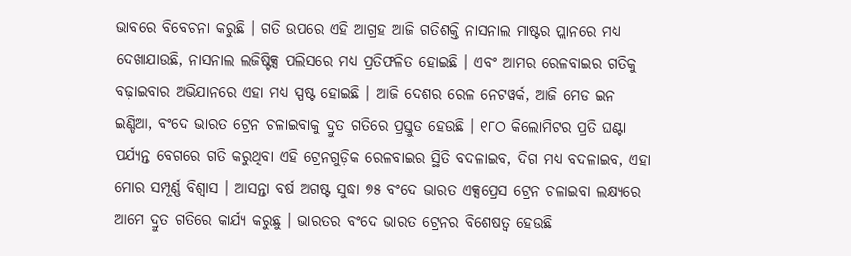ଭାବରେ ବିବେଚନା କରୁଛି । ଗତି ଉପରେ ଏହି ଆଗ୍ରହ ଆଜି ଗତିଶକ୍ତି ନାସନାଲ ମାଷ୍ଟର ପ୍ଲାନରେ ମଧ୍ୟ ଦେଖାଯାଉଛି, ନାସନାଲ ଲଜିଷ୍ଟିକ୍ସ ପଲିସରେ ମଧ୍ୟ ପ୍ରତିଫଳିତ ହୋଇଛି । ଏବଂ ଆମର ରେଳବାଇର ଗତିକୁ ବଢ଼ାଇବାର ଅଭିଯାନରେ ଏହା ମଧ୍ୟ ସ୍ପଷ୍ଟ ହୋଇଛି । ଆଜି ଦେଶର ରେଳ ନେଟୱର୍କ, ଆଜି ମେଡ ଇନ ଇଣ୍ଡିଆ, ବଂଦେ ଭାରତ ଟ୍ରେନ ଚଳାଇବାକୁ ଦ୍ରୁତ ଗତିରେ ପ୍ରସ୍ତୁତ ହେଉଛି । ୧୮ଠ କିଲୋମିଟର ପ୍ରତି ଘଣ୍ଟା ପର୍ଯ୍ୟନ୍ତ ବେଗରେ ଗତି କରୁଥିବା ଏହି ଟ୍ରେନଗୁଡ଼ିକ ରେଳବାଇର ସ୍ଥିତି ବଦଳାଇବ, ଦିଗ ମଧ୍ୟ ବଦଳାଇବ, ଏହା ମୋର ସମ୍ପୂର୍ଣ୍ଣ ବିଶ୍ୱାସ । ଆସନ୍ତା ବର୍ଷ ଅଗଷ୍ଟ ସୁଦ୍ଧା ୭୫ ବଂଦେ ଭାରତ ଏକ୍ସପ୍ରେସ ଟ୍ରେନ ଚଳାଇବା ଲକ୍ଷ୍ୟରେ ଆମେ ଦ୍ରୁତ ଗତିରେ କାର୍ଯ୍ୟ କରୁଛୁ । ଭାରତର ବଂଦେ ଭାରତ ଟ୍ରେନର ବିଶେଷତ୍ୱ ହେଉଛି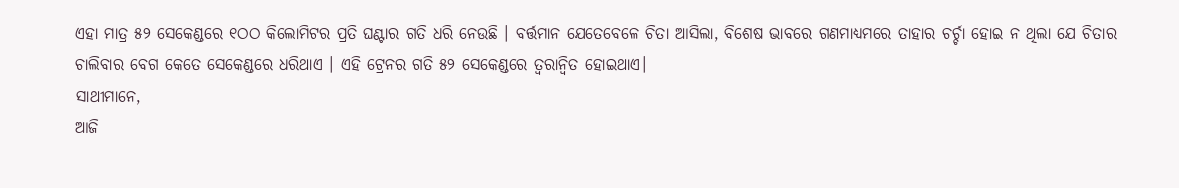ଏହା ମାତ୍ର ୫୨ ସେକେଣ୍ଡରେ ୧ଠଠ କିଲୋମିଟର ପ୍ରତି ଘଣ୍ଟାର ଗତି ଧରି ନେଉଛି । ବର୍ତ୍ତମାନ ଯେତେବେଳେ ଚିତା ଆସିଲା, ବିଶେଷ ଭାବରେ ଗଣମାଧ୍ୟମରେ ତାହାର ଚର୍ଚ୍ଚା ହୋଇ ନ ଥିଲା ଯେ ଚିତାର ଚାଲିବାର ବେଗ କେତେ ସେକେଣ୍ଡରେ ଧରିଥାଏ । ଏହି ଟ୍ରେନର ଗତି ୫୨ ସେକେଣ୍ଡରେ ତ୍ୱରାନ୍ୱିତ ହୋଇଥାଏ।
ସାଥୀମାନେ,
ଆଜି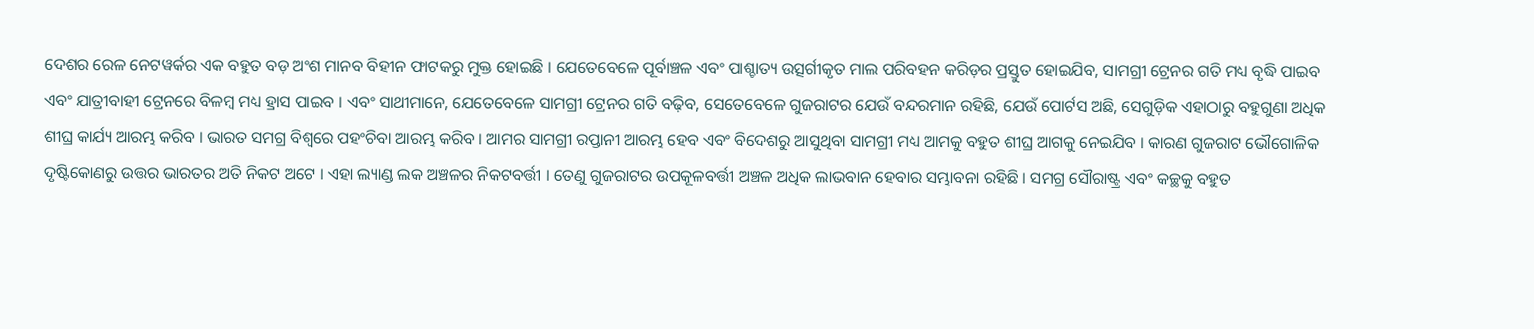ଦେଶର ରେଳ ନେଟୱର୍କର ଏକ ବହୁତ ବଡ଼ ଅଂଶ ମାନବ ବିହୀନ ଫାଟକରୁ ମୁକ୍ତ ହୋଇଛି । ଯେତେବେଳେ ପୂର୍ବାଞ୍ଚଳ ଏବଂ ପାଶ୍ଚାତ୍ୟ ଉତ୍ସର୍ଗୀକୃତ ମାଲ ପରିବହନ କରିଡ଼ର ପ୍ରସ୍ତୁତ ହୋଇଯିବ, ସାମଗ୍ରୀ ଟ୍ରେନର ଗତି ମଧ୍ୟ ବୃଦ୍ଧି ପାଇବ ଏବଂ ଯାତ୍ରୀବାହୀ ଟ୍ରେନରେ ବିଳମ୍ବ ମଧ୍ୟ ହ୍ରାସ ପାଇବ । ଏବଂ ସାଥୀମାନେ, ଯେତେବେଳେ ସାମଗ୍ରୀ ଟ୍ରେନର ଗତି ବଢ଼ିବ, ସେତେବେଳେ ଗୁଜରାଟର ଯେଉଁ ବନ୍ଦରମାନ ରହିଛି, ଯେଉଁ ପୋର୍ଟସ ଅଛି, ସେଗୁଡ଼ିକ ଏହାଠାରୁ ବହୁଗୁଣା ଅଧିକ ଶୀଘ୍ର କାର୍ଯ୍ୟ ଆରମ୍ଭ କରିବ । ଭାରତ ସମଗ୍ର ବିଶ୍ୱରେ ପହଂଚିବା ଆରମ୍ଭ କରିବ । ଆମର ସାମଗ୍ରୀ ରପ୍ତାନୀ ଆରମ୍ଭ ହେବ ଏବଂ ବିଦେଶରୁ ଆସୁଥିବା ସାମଗ୍ରୀ ମଧ୍ୟ ଆମକୁ ବହୁତ ଶୀଘ୍ର ଆଗକୁ ନେଇଯିବ । କାରଣ ଗୁଜରାଟ ଭୌଗୋଳିକ ଦୃଷ୍ଟିକୋଣରୁ ଉତ୍ତର ଭାରତର ଅତି ନିକଟ ଅଟେ । ଏହା ଲ୍ୟାଣ୍ଡ ଲକ ଅଞ୍ଚଳର ନିକଟବର୍ତ୍ତୀ । ତେଣୁ ଗୁଜରାଟର ଉପକୂଳବର୍ତ୍ତୀ ଅଞ୍ଚଳ ଅଧିକ ଲାଭବାନ ହେବାର ସମ୍ଭାବନା ରହିଛି । ସମଗ୍ର ସୌରାଷ୍ଟ୍ର ଏବଂ କଚ୍ଛକୁ ବହୁତ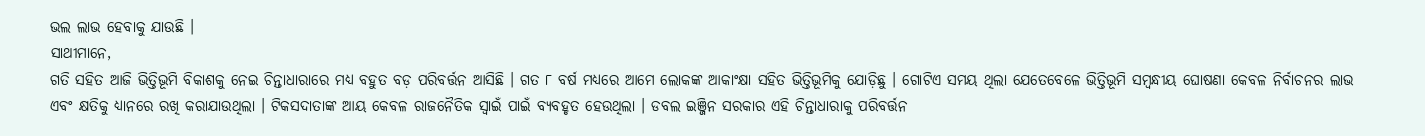ଭଲ ଲାଭ ହେବାକୁ ଯାଉଛି ।
ସାଥୀମାନେ,
ଗତି ସହିତ ଆଜି ଭିତ୍ତିଭୂମି ବିକାଶକୁ ନେଇ ଚିନ୍ତାଧାରାରେ ମଧ୍ୟ ବହୁତ ବଡ଼ ପରିବର୍ତ୍ତନ ଆସିଛି । ଗତ ୮ ବର୍ଷ ମଧ୍ୟରେ ଆମେ ଲୋକଙ୍କ ଆକାଂକ୍ଷା ସହିତ ଭିତ୍ତିଭୂମିକୁ ଯୋଡ଼ିଛୁ । ଗୋଟିଏ ସମୟ ଥିଲା ଯେତେବେଳେ ଭିତ୍ତିଭୂମି ସମ୍ବନ୍ଧୀୟ ଘୋଷଣା କେବଳ ନିର୍ବାଚନର ଲାଭ ଏବଂ କ୍ଷତିକୁ ଧ୍ୟାନରେ ରଖି କରାଯାଉଥିଲା । ଟିକସଦାତାଙ୍କ ଆୟ କେବଳ ରାଜନୈତିକ ସ୍ୱାଇଁ ପାଇଁ ବ୍ୟବହୃତ ହେଉଥିଲା । ଡବଲ ଇଞ୍ଜିନ ସରକାର ଏହି ଚିନ୍ତାଧାରାକୁ ପରିବର୍ତ୍ତନ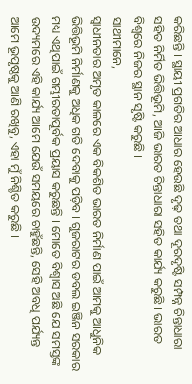କରିଛନ୍ତି । ସ୍ଥାୟୀ ପ୍ରଗତିର ଆଧାର ହେଉଛି ଦୃଢ଼ ତଥା ଦୂରଦୃଷ୍ଟି ସମ୍ପନ୍ନ ଚିନ୍ତାଧାରା ସହିତ ନିର୍ମିତ ଭିତ୍ତିଭୂମି, ଆଜି ଭାରତ ଚିନ୍ତାଧାରା ସହିତ କାର୍ଯ୍ୟ କରୁଛି । ଭାରତ ବିଶ୍ୱରେ ନିଜର ସ୍ଥାନ ସୃଷ୍ଟି କରୁଛି ।
ସାଥୀମାନେ,
ସ୍ୱାଧୀନତାର ଅମୃତ କାଳରେ ଏକ ବିକଶିତ ଭାରତ ନିର୍ମାଣ ପାଇଁ ଆମକୁ ଆଧୁନିକ ଭିତ୍ତିଭୂମି ନିର୍ମାଣକୁ ଅଧିକ ଗତି ଦେବାକୁ ପଡ଼ିବ । ଗୁଜରାଟର ଡବଲ ଇଞ୍ଜିନ ସରକାର ମଧ୍ୟ ଏଥିପାଇଁ ଗମ୍ଭୀରତାପୂର୍ବକ ପ୍ରୟାସ କରୁଛନ୍ତି । ମୋତେ ବିଶ୍ୱାସ ଅଛି ଯେ ସମସ୍ତଙ୍କ ଉଦ୍ୟମରେ ଏହି କାର୍ଯ୍ୟ ଆମେ ଯେଉଁ ସମୟରେ ଚାହୁଁଛନ୍ତି, ସେହି ଅବଧି ପର୍ଯ୍ୟନ୍ତ ଆମେ ଭୂପୃଷ୍ଠକୁ ଆଣି ରଖିବୁ, ଏହା ମୁଁ ନିଶ୍ଚିତ କରୁଛି ।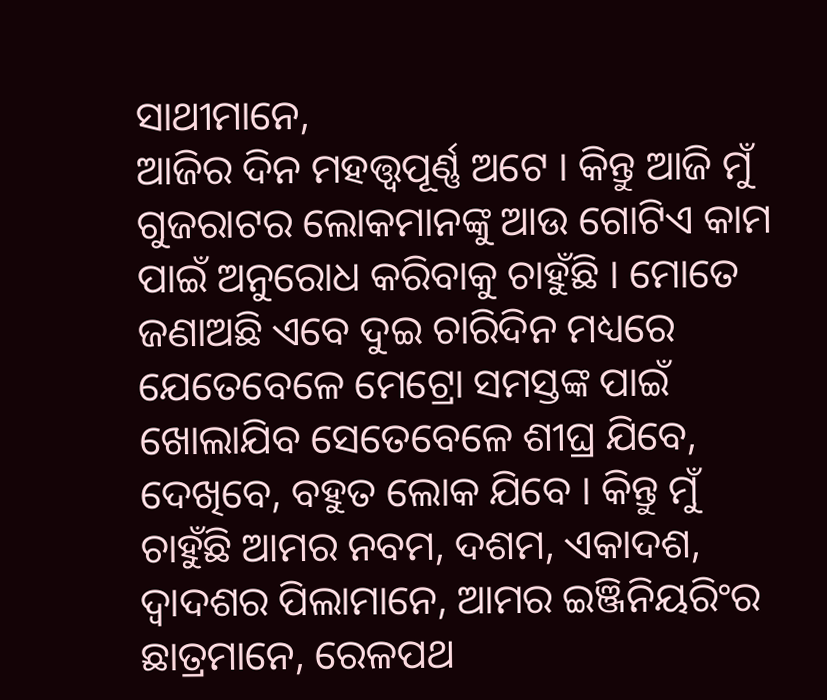ସାଥୀମାନେ,
ଆଜିର ଦିନ ମହତ୍ତ୍ୱପୂର୍ଣ୍ଣ ଅଟେ । କିନ୍ତୁ ଆଜି ମୁଁ ଗୁଜରାଟର ଲୋକମାନଙ୍କୁ ଆଉ ଗୋଟିଏ କାମ ପାଇଁ ଅନୁରୋଧ କରିବାକୁ ଚାହୁଁଛି । ମୋତେ ଜଣାଅଛି ଏବେ ଦୁଇ ଚାରିଦିନ ମଧ୍ୟରେ ଯେତେବେଳେ ମେଟ୍ରୋ ସମସ୍ତଙ୍କ ପାଇଁ ଖୋଲାଯିବ ସେତେବେଳେ ଶୀଘ୍ର ଯିବେ, ଦେଖିବେ, ବହୁତ ଲୋକ ଯିବେ । କିନ୍ତୁ ମୁଁ ଚାହୁଁଛି ଆମର ନବମ, ଦଶମ, ଏକାଦଶ, ଦ୍ୱାଦଶର ପିଲାମାନେ, ଆମର ଇଞ୍ଜିନିୟରିଂର ଛାତ୍ରମାନେ, ରେଳପଥ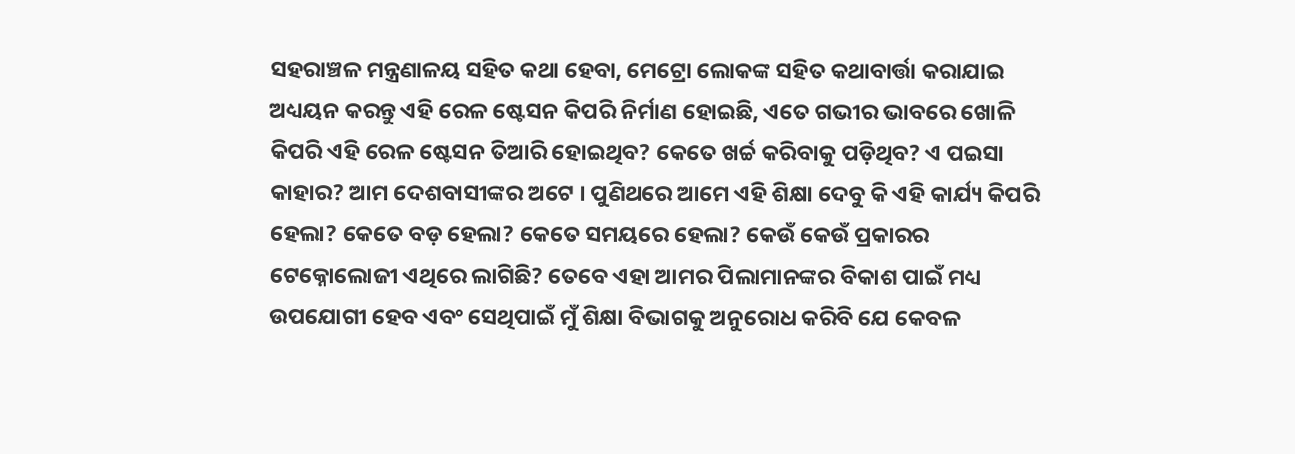ସହରାଞ୍ଚଳ ମନ୍ତ୍ରଣାଳୟ ସହିତ କଥା ହେବା, ମେଟ୍ରୋ ଲୋକଙ୍କ ସହିତ କଥାବାର୍ତ୍ତା କରାଯାଇ ଅଧ୍ୟୟନ କରନ୍ତୁ ଏହି ରେଳ ଷ୍ଟେସନ କିପରି ନିର୍ମାଣ ହୋଇଛି, ଏତେ ଗଭୀର ଭାବରେ ଖୋଳି କିପରି ଏହି ରେଳ ଷ୍ଟେସନ ତିଆରି ହୋଇଥିବ? କେତେ ଖର୍ଚ୍ଚ କରିବାକୁ ପଡ଼ିଥିବ? ଏ ପଇସା କାହାର? ଆମ ଦେଶବାସୀଙ୍କର ଅଟେ । ପୁଣିଥରେ ଆମେ ଏହି ଶିକ୍ଷା ଦେବୁ କି ଏହି କାର୍ଯ୍ୟ କିପରି ହେଲା? କେତେ ବଡ଼ ହେଲା? କେତେ ସମୟରେ ହେଲା? କେଉଁ କେଉଁ ପ୍ରକାରର ଟେକ୍ନୋଲୋଜୀ ଏଥିରେ ଲାଗିଛି? ତେବେ ଏହା ଆମର ପିଲାମାନଙ୍କର ବିକାଶ ପାଇଁ ମଧ୍ୟ ଉପଯୋଗୀ ହେବ ଏବଂ ସେଥିପାଇଁ ମୁଁ ଶିକ୍ଷା ବିଭାଗକୁ ଅନୁରୋଧ କରିବି ଯେ କେବଳ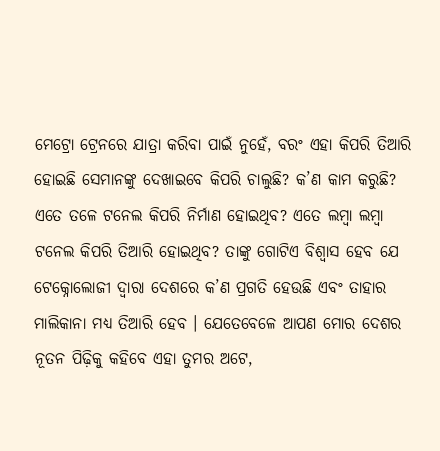ମେଟ୍ରୋ ଟ୍ରେନରେ ଯାତ୍ରା କରିବା ପାଇଁ ନୁହେଁ, ବରଂ ଏହା କିପରି ତିଆରି ହୋଇଛି ସେମାନଙ୍କୁ ଦେଖାଇବେ କିପରି ଚାଲୁଛି? କ’ଣ କାମ କରୁଛି? ଏତେ ତଳେ ଟନେଲ କିପରି ନିର୍ମାଣ ହୋଇଥିବ? ଏତେ ଲମ୍ବା ଲମ୍ବା ଟନେଲ କିପରି ତିଆରି ହୋଇଥିବ? ତାଙ୍କୁ ଗୋଟିଏ ବିଶ୍ୱାସ ହେବ ଯେ ଟେକ୍ନୋଲୋଜୀ ଦ୍ୱାରା ଦେଶରେ କ’ଣ ପ୍ରଗତି ହେଉଛି ଏବଂ ତାହାର ମାଲିକାନା ମଧ୍ୟ ତିଆରି ହେବ । ଯେତେବେଳେ ଆପଣ ମୋର ଦେଶର ନୂତନ ପିଢ଼ିକୁ କହିବେ ଏହା ତୁମର ଅଟେ,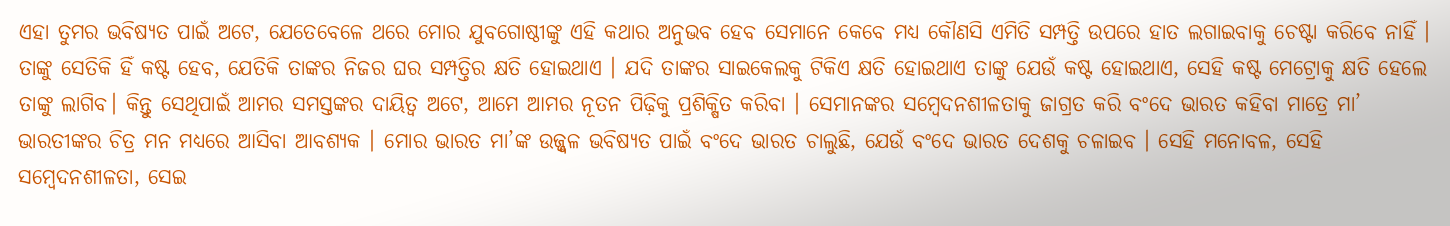ଏହା ତୁମର ଭବିଷ୍ୟତ ପାଇଁ ଅଟେ, ଯେତେବେଳେ ଥରେ ମୋର ଯୁବଗୋଷ୍ଠୀଙ୍କୁ ଏହି କଥାର ଅନୁଭବ ହେବ ସେମାନେ କେବେ ମଧ୍ୟ କୌଣସି ଏମିତି ସମ୍ପତ୍ତି ଉପରେ ହାତ ଲଗାଇବାକୁ ଚେଷ୍ଟା କରିବେ ନାହିଁ । ତାଙ୍କୁ ସେତିକି ହିଁ କଷ୍ଟ ହେବ, ଯେତିକି ତାଙ୍କର ନିଜର ଘର ସମ୍ପତ୍ତିର କ୍ଷତି ହୋଇଥାଏ । ଯଦି ତାଙ୍କର ସାଇକେଲକୁ ଟିକିଏ କ୍ଷତି ହୋଇଥାଏ ତାଙ୍କୁ ଯେଉଁ କଷ୍ଟ ହୋଇଥାଏ, ସେହି କଷ୍ଟ ମେଟ୍ରୋକୁ କ୍ଷତି ହେଲେ ତାଙ୍କୁ ଲାଗିବ। କିନ୍ତୁ ସେଥିପାଇଁ ଆମର ସମସ୍ତଙ୍କର ଦାୟିତ୍ୱ ଅଟେ, ଆମେ ଆମର ନୂତନ ପିଢ଼ିକୁ ପ୍ରଶିକ୍ଷିତ କରିବା । ସେମାନଙ୍କର ସମ୍ବେଦନଶୀଳତାକୁ ଜାଗ୍ରତ କରି ବଂଦେ ଭାରତ କହିବା ମାତ୍ରେ ମା’ ଭାରତୀଙ୍କର ଚିତ୍ର ମନ ମଧ୍ୟରେ ଆସିବା ଆବଶ୍ୟକ । ମୋର ଭାରତ ମା’ଙ୍କ ଉଜ୍ଜ୍ୱଳ ଭବିଷ୍ୟତ ପାଇଁ ବଂଦେ ଭାରତ ଚାଲୁଛି, ଯେଉଁ ବଂଦେ ଭାରତ ଦେଶକୁ ଚଳାଇବ । ସେହି ମନୋବଳ, ସେହି ସମ୍ବେଦନଶୀଳତା, ସେଇ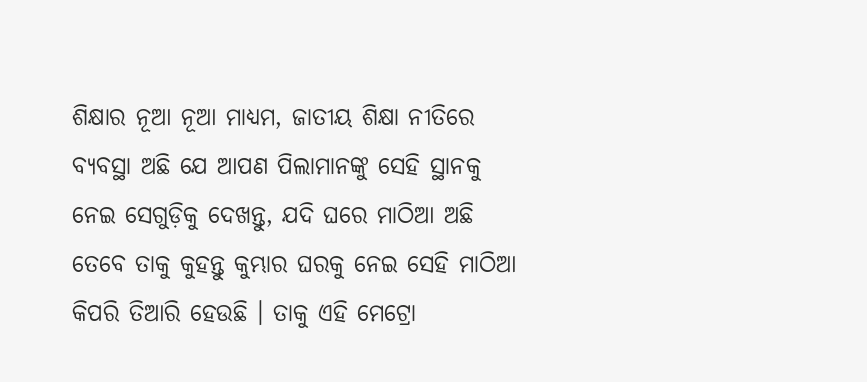ଶିକ୍ଷାର ନୂଆ ନୂଆ ମାଧ୍ୟମ, ଜାତୀୟ ଶିକ୍ଷା ନୀତିରେ ବ୍ୟବସ୍ଥା ଅଛି ଯେ ଆପଣ ପିଲାମାନଙ୍କୁ ସେହି ସ୍ଥାନକୁ ନେଇ ସେଗୁଡ଼ିକୁ ଦେଖନ୍ତୁ, ଯଦି ଘରେ ମାଠିଆ ଅଛି ତେବେ ତାକୁ କୁହନ୍ତୁ କୁମ୍ଭାର ଘରକୁ ନେଇ ସେହି ମାଠିଆ କିପରି ତିଆରି ହେଉଛି । ତାକୁ ଏହି ମେଟ୍ରୋ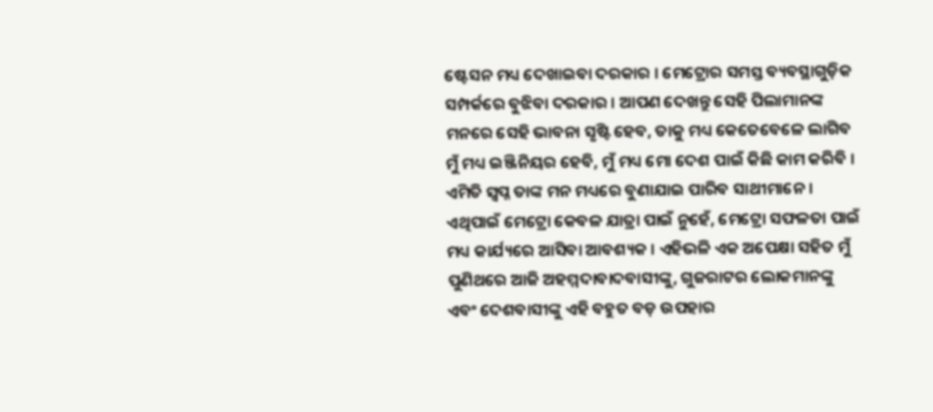ଷ୍ଟେସନ ମଧ୍ୟ ଦେଖାଇବା ଦରକାର । ମେଟ୍ରୋର ସମସ୍ତ ବ୍ୟବସ୍ଥାଗୁଡ଼ିକ ସମ୍ପର୍କରେ ବୁଝିବା ଦରକାର । ଆପଣ ଦେଖନ୍ତୁ ସେହି ପିଲାମାନଙ୍କ ମନରେ ସେହି ଭାବନା ସୃଷ୍ଟି ହେବ, ତାକୁ ମଧ୍ୟ କେତେବେଳେ ଲାଗିବ ମୁଁ ମଧ୍ୟ ଇଞ୍ଜିନିୟର ହେବି, ମୁଁ ମଧ୍ୟ ମୋ ଦେଶ ପାଇଁ କିଛି କାମ କରିବି । ଏମିତି ସ୍ୱପ୍ନ ତାଙ୍କ ମନ ମଧ୍ୟରେ ବୁଣାଯାଇ ପାରିବ ସାଥୀମାନେ । ଏଥିପାଇଁ ମେଟ୍ରୋ କେବଳ ଯାତ୍ରା ପାଇଁ ନୁହେଁ, ମେଟ୍ରୋ ସଫଳତା ପାଇଁ ମଧ୍ୟ କାର୍ଯ୍ୟରେ ଆସିବା ଆବଶ୍ୟକ । ଏହିଭଳି ଏକ ଅପେକ୍ଷା ସହିତ ମୁଁ ପୁଣିଥରେ ଆଜି ଅହମ୍ମଦାବାଦବାସୀଙ୍କୁ, ଗୁଜରାଟର ଲୋକମାନଙ୍କୁ ଏବଂ ଦେଶବାସୀଙ୍କୁ ଏହି ବହୁତ ବଡ଼ ଉପହାର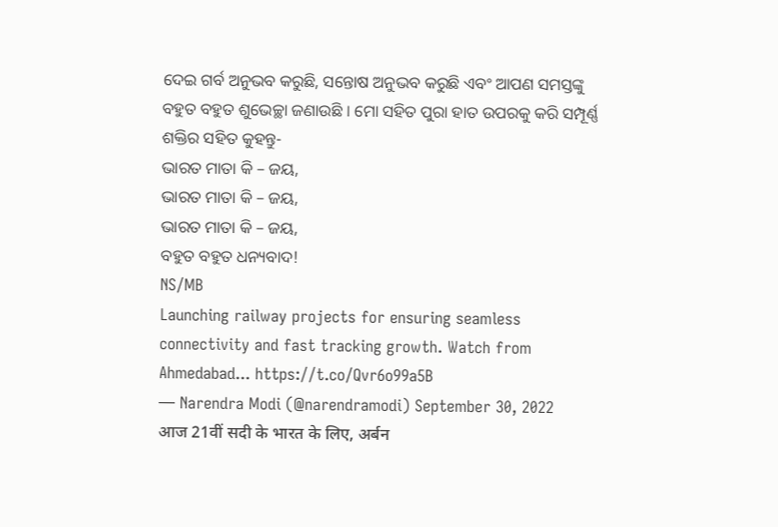ଦେଇ ଗର୍ବ ଅନୁଭବ କରୁଛି, ସନ୍ତୋଷ ଅନୁଭବ କରୁଛି ଏବଂ ଆପଣ ସମସ୍ତଙ୍କୁ ବହୁତ ବହୁତ ଶୁଭେଚ୍ଛା ଜଣାଉଛି । ମୋ ସହିତ ପୁରା ହାତ ଉପରକୁ କରି ସମ୍ପୂର୍ଣ୍ଣ ଶକ୍ତିର ସହିତ କୁହନ୍ତୁ-
ଭାରତ ମାତା କି – ଜୟ,
ଭାରତ ମାତା କି – ଜୟ,
ଭାରତ ମାତା କି – ଜୟ,
ବହୁତ ବହୁତ ଧନ୍ୟବାଦ!
NS/MB
Launching railway projects for ensuring seamless connectivity and fast tracking growth. Watch from Ahmedabad... https://t.co/Qvr6o99a5B
— Narendra Modi (@narendramodi) September 30, 2022
आज 21वीं सदी के भारत के लिए, अर्बन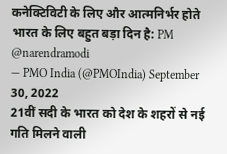कनेक्टिविटी के लिए और आत्मनिर्भर होते भारत के लिए बहुत बड़ा दिन है: PM @narendramodi
— PMO India (@PMOIndia) September 30, 2022
21वीं सदी के भारत को देश के शहरों से नई गति मिलने वाली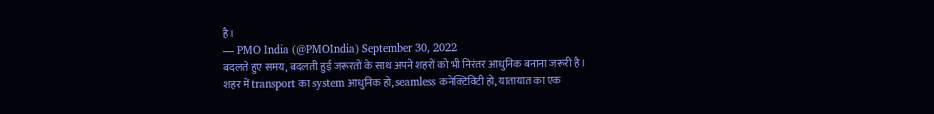है।
— PMO India (@PMOIndia) September 30, 2022
बदलते हुए समय, बदलती हुई जरूरतों के साथ अपने शहरों को भी निरंतर आधुनिक बनाना जरूरी है।
शहर में transport का system आधुनिक हो, seamless कनेक्टिविटी हो, यातायात का एक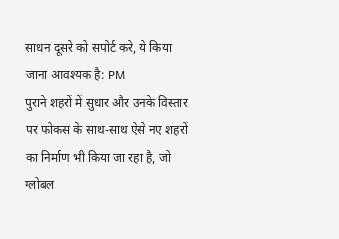साधन दूसरे को सपोर्ट करे, ये किया जाना आवश्यक है: PM
पुराने शहरों में सुधार और उनके विस्तार पर फोकस के साथ-साथ ऐसे नए शहरों का निर्माण भी किया जा रहा है, जो ग्लोबल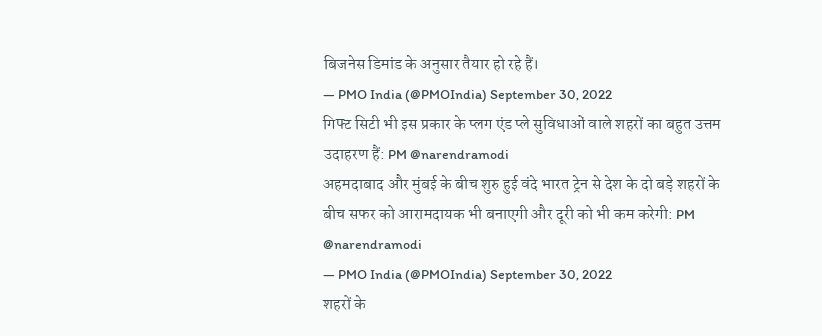बिजनेस डिमांड के अनुसार तैयार हो रहे हैं।
— PMO India (@PMOIndia) September 30, 2022
गिफ्ट सिटी भी इस प्रकार के प्लग एंड प्ले सुविधाओं वाले शहरों का बहुत उत्तम उदाहरण हैं: PM @narendramodi
अहमदाबाद और मुंबई के बीच शुरु हुई वंदे भारत ट्रेन से देश के दो बड़े शहरों के बीच सफर को आरामदायक भी बनाएगी और दूरी को भी कम करेगी: PM @narendramodi
— PMO India (@PMOIndia) September 30, 2022
शहरों के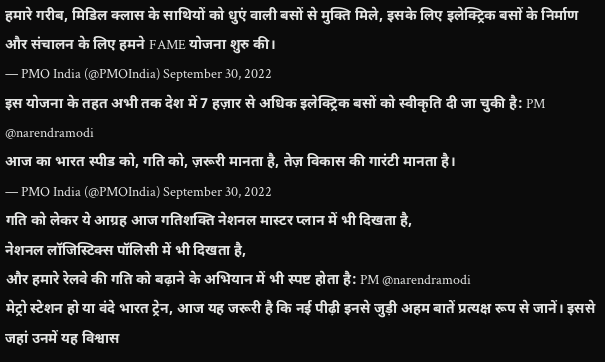हमारे गरीब, मिडिल क्लास के साथियों को धुएं वाली बसों से मुक्ति मिले, इसके लिए इलेक्ट्रिक बसों के निर्माण और संचालन के लिए हमने FAME योजना शुरु की।
— PMO India (@PMOIndia) September 30, 2022
इस योजना के तहत अभी तक देश में 7 हज़ार से अधिक इलेक्ट्रिक बसों को स्वीकृति दी जा चुकी है: PM @narendramodi
आज का भारत स्पीड को, गति को, ज़रूरी मानता है, तेज़ विकास की गारंटी मानता है।
— PMO India (@PMOIndia) September 30, 2022
गति को लेकर ये आग्रह आज गतिशक्ति नेशनल मास्टर प्लान में भी दिखता है,
नेशनल लॉजिस्टिक्स पॉलिसी में भी दिखता है,
और हमारे रेलवे की गति को बढ़ाने के अभियान में भी स्पष्ट होता है: PM @narendramodi
मेट्रो स्टेशन हो या वंदे भारत ट्रेन, आज यह जरूरी है कि नई पीढ़ी इनसे जुड़ी अहम बातें प्रत्यक्ष रूप से जानें। इससे जहां उनमें यह विश्वास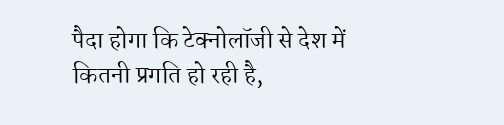पैदा होगा कि टेक्नोलॉजी से देश में कितनी प्रगति हो रही है,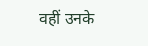वहीं उनके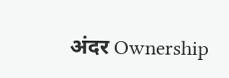अंदर Ownership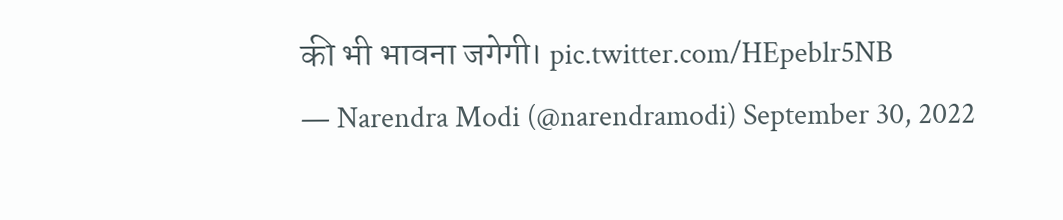की भी भावना जगेगी। pic.twitter.com/HEpeblr5NB
— Narendra Modi (@narendramodi) September 30, 2022